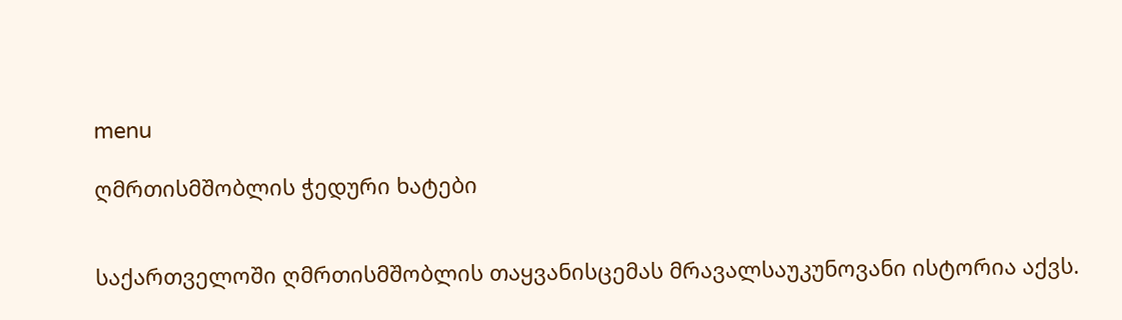menu

ღმრთისმშობლის ჭედური ხატები


საქართველოში ღმრთისმშობლის თაყვანისცემას მრავალსაუკუნოვანი ისტორია აქვს.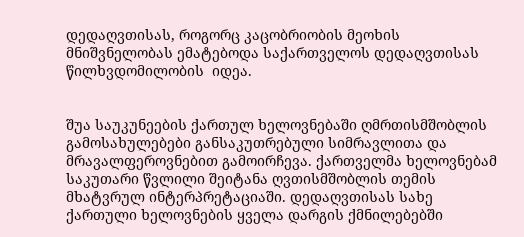დედაღვთისას, როგორც კაცობრიობის მეოხის მნიშვნელობას ემატებოდა საქართველოს დედაღვთისას წილხვდომილობის  იდეა.


შუა საუკუნეების ქართულ ხელოვნებაში ღმრთისმშობლის გამოსახულებები განსაკუთრებული სიმრავლითა და მრავალფეროვნებით გამოირჩევა. ქართველმა ხელოვნებამ საკუთარი წვლილი შეიტანა ღვთისმშობლის თემის მხატვრულ ინტერპრეტაციაში. დედაღვთისას სახე ქართული ხელოვნების ყველა დარგის ქმნილებებში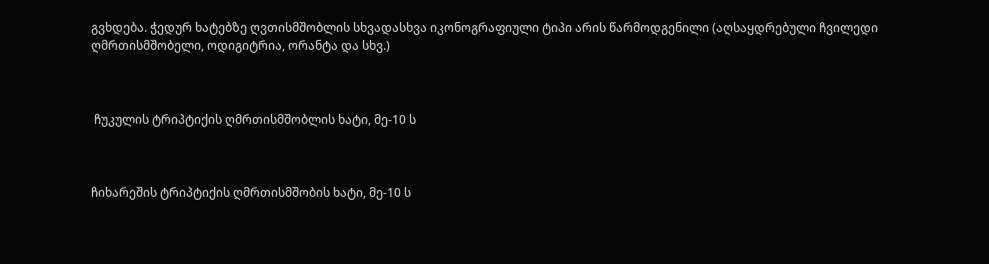გვხდება. ჭედურ ხატებზე ღვთისმშობლის სხვადასხვა იკონოგრაფიული ტიპი არის წარმოდგენილი (აღსაყდრებული ჩვილედი ღმრთისმშობელი, ოდიგიტრია, ორანტა და სხვ.)



 ჩუკულის ტრიპტიქის ღმრთისმშობლის ხატი, მე-10 ს



ჩიხარეშის ტრიპტიქის ღმრთისმშობის ხატი, მე-10 ს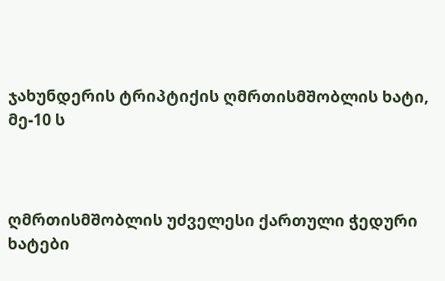ჯახუნდერის ტრიპტიქის ღმრთისმშობლის ხატი, მე-10 ს



ღმრთისმშობლის უძველესი ქართული ჭედური ხატები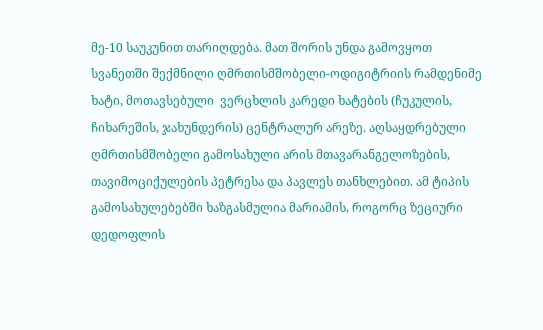მე-10 საუკუნით თარიღდება. მათ შორის უნდა გამოვყოთ სვანეთში შექმნილი ღმრთისმშობელი-ოდიგიტრიის რამდენიმე ხატი, მოთავსებული  ვერცხლის კარედი ხატების (ჩუკულის, ჩიხარეშის, ჯახუნდერის) ცენტრალურ არეზე. აღსაყდრებული ღმრთისმშობელი გამოსახული არის მთავარანგელოზების, თავიმოციქულების პეტრესა და პავლეს თანხლებით. ამ ტიპის გამოსახულებებში ხაზგასმულია მარიამის, როგორც ზეციური დედოფლის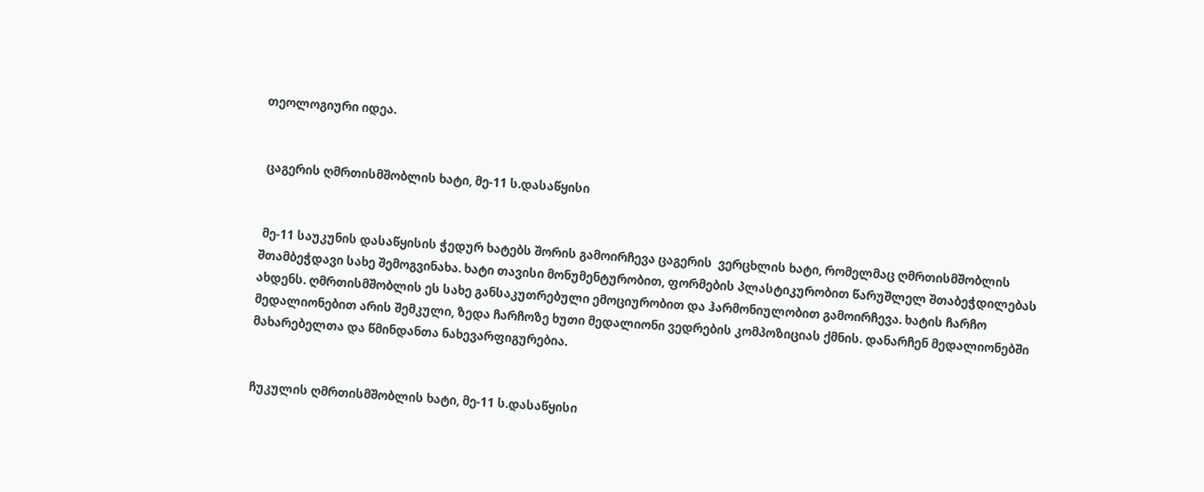თეოლოგიური იდეა.


 ცაგერის ღმრთისმშობლის ხატი, მე-11 ს.დასაწყისი


 მე-11 საუკუნის დასაწყისის ჭედურ ხატებს შორის გამოირჩევა ცაგერის  ვერცხლის ხატი, რომელმაც ღმრთისმშობლის შთამბეჭდავი სახე შემოგვინახა. ხატი თავისი მონუმენტურობით, ფორმების პლასტიკურობით წარუშლელ შთაბეჭდილებას ახდენს. ღმრთისმშობლის ეს სახე განსაკუთრებული ემოციურობით და ჰარმონიულობით გამოირჩევა. ხატის ჩარჩო მედალიონებით არის შემკული, ზედა ჩარჩოზე ხუთი მედალიონი ვედრების კომპოზიციას ქმნის. დანარჩენ მედალიონებში მახარებელთა და წმინდანთა ნახევარფიგურებია.


ჩუკულის ღმრთისმშობლის ხატი, მე-11 ს.დასაწყისი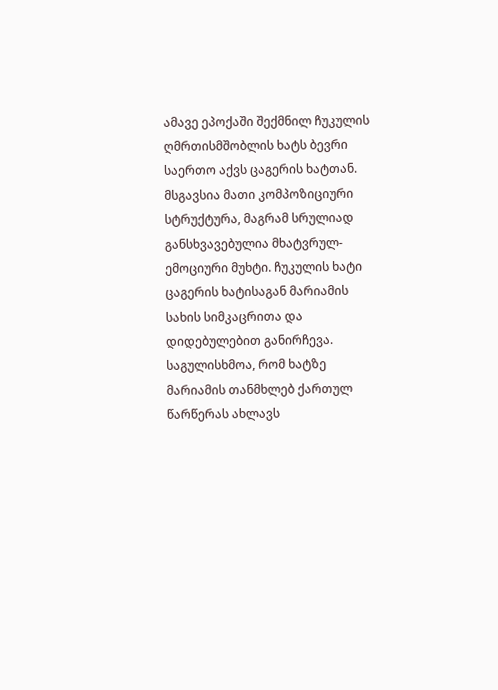ამავე ეპოქაში შექმნილ ჩუკულის ღმრთისმშობლის ხატს ბევრი საერთო აქვს ცაგერის ხატთან. მსგავსია მათი კომპოზიციური სტრუქტურა, მაგრამ სრულიად განსხვავებულია მხატვრულ-ემოციური მუხტი. ჩუკულის ხატი ცაგერის ხატისაგან მარიამის სახის სიმკაცრითა და დიდებულებით განირჩევა. საგულისხმოა, რომ ხატზე მარიამის თანმხლებ ქართულ წარწერას ახლავს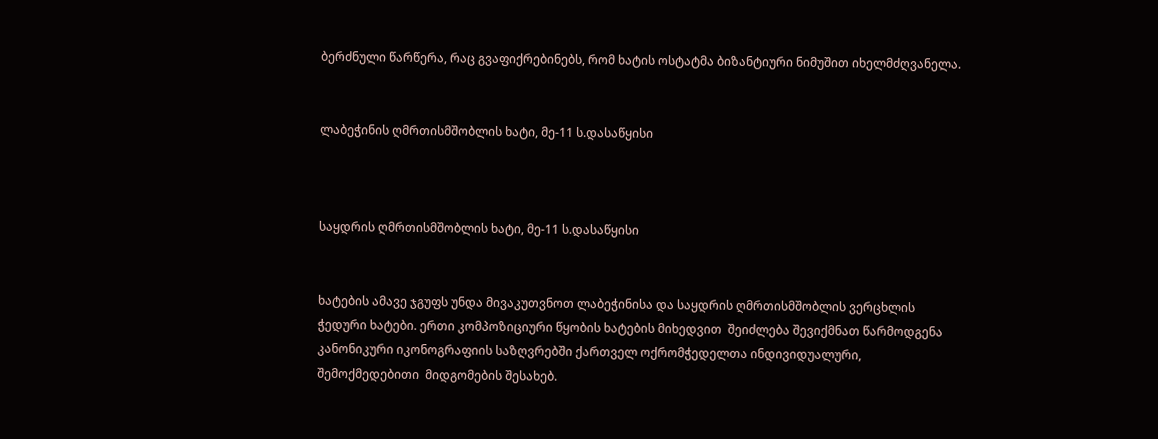ბერძნული წარწერა, რაც გვაფიქრებინებს, რომ ხატის ოსტატმა ბიზანტიური ნიმუშით იხელმძღვანელა.


ლაბეჭინის ღმრთისმშობლის ხატი, მე-11 ს.დასაწყისი



საყდრის ღმრთისმშობლის ხატი, მე-11 ს.დასაწყისი


ხატების ამავე ჯგუფს უნდა მივაკუთვნოთ ლაბეჭინისა და საყდრის ღმრთისმშობლის ვერცხლის ჭედური ხატები. ერთი კომპოზიციური წყობის ხატების მიხედვით  შეიძლება შევიქმნათ წარმოდგენა კანონიკური იკონოგრაფიის საზღვრებში ქართველ ოქრომჭედელთა ინდივიდუალური, შემოქმედებითი  მიდგომების შესახებ.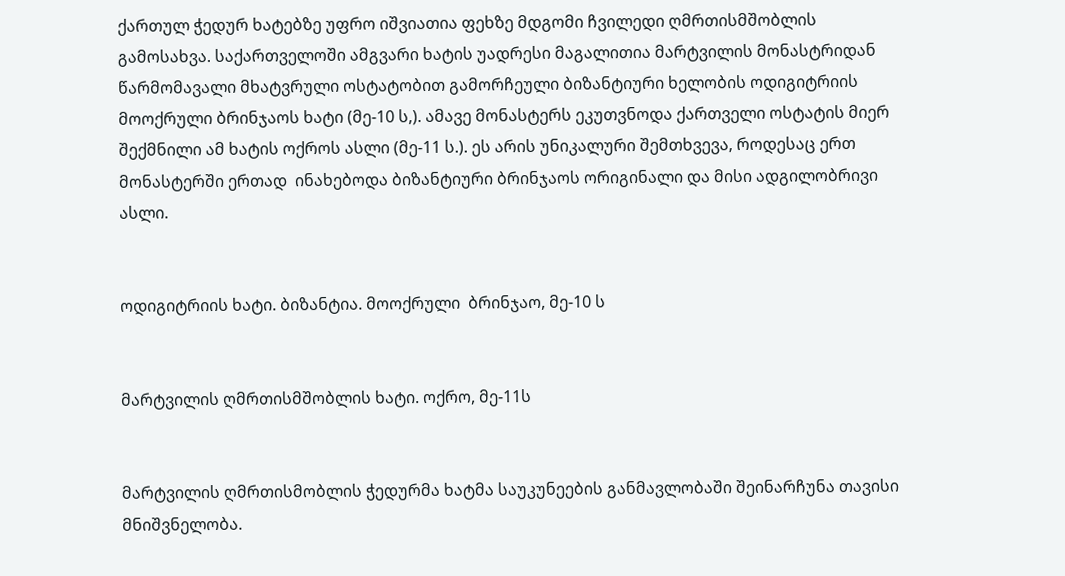ქართულ ჭედურ ხატებზე უფრო იშვიათია ფეხზე მდგომი ჩვილედი ღმრთისმშობლის გამოსახვა. საქართველოში ამგვარი ხატის უადრესი მაგალითია მარტვილის მონასტრიდან წარმომავალი მხატვრული ოსტატობით გამორჩეული ბიზანტიური ხელობის ოდიგიტრიის მოოქრული ბრინჯაოს ხატი (მე-10 ს,). ამავე მონასტერს ეკუთვნოდა ქართველი ოსტატის მიერ შექმნილი ამ ხატის ოქროს ასლი (მე-11 ს.). ეს არის უნიკალური შემთხვევა, როდესაც ერთ მონასტერში ერთად  ინახებოდა ბიზანტიური ბრინჯაოს ორიგინალი და მისი ადგილობრივი ასლი.


ოდიგიტრიის ხატი. ბიზანტია. მოოქრული  ბრინჯაო, მე-10 ს


მარტვილის ღმრთისმშობლის ხატი. ოქრო, მე-11ს


მარტვილის ღმრთისმობლის ჭედურმა ხატმა საუკუნეების განმავლობაში შეინარჩუნა თავისი მნიშვნელობა.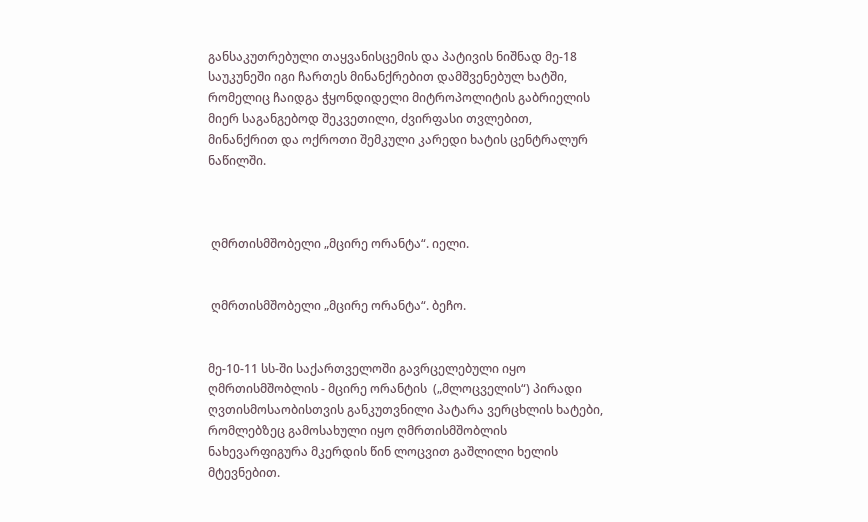განსაკუთრებული თაყვანისცემის და პატივის ნიშნად მე-18 საუკუნეში იგი ჩართეს მინანქრებით დამშვენებულ ხატში, რომელიც ჩაიდგა ჭყონდიდელი მიტროპოლიტის გაბრიელის მიერ საგანგებოდ შეკვეთილი, ძვირფასი თვლებით,  მინანქრით და ოქროთი შემკული კარედი ხატის ცენტრალურ ნაწილში.



 ღმრთისმშობელი „მცირე ორანტა“. იელი.


 ღმრთისმშობელი „მცირე ორანტა“. ბეჩო.


მე-10-11 სს-ში საქართველოში გავრცელებული იყო ღმრთისმშობლის - მცირე ორანტის  („მლოცველის“) პირადი ღვთისმოსაობისთვის განკუთვნილი პატარა ვერცხლის ხატები, რომლებზეც გამოსახული იყო ღმრთისმშობლის ნახევარფიგურა მკერდის წინ ლოცვით გაშლილი ხელის მტევნებით.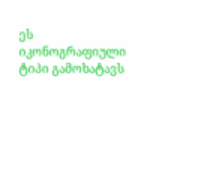ეს იკონოგრაფიული ტიპი გამოხატავს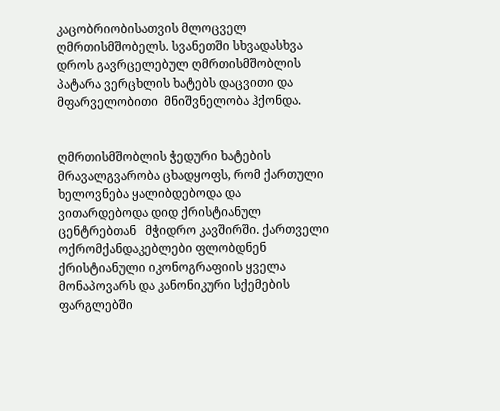კაცობრიობისათვის მლოცველ ღმრთისმშობელს. სვანეთში სხვადასხვა დროს გავრცელებულ ღმრთისმშობლის პატარა ვერცხლის ხატებს დაცვითი და მფარველობითი  მნიშვნელობა ჰქონდა.


ღმრთისმშობლის ჭედური ხატების მრავალგვარობა ცხადყოფს, რომ ქართული ხელოვნება ყალიბდებოდა და ვითარდებოდა დიდ ქრისტიანულ ცენტრებთან   მჭიდრო კავშირში. ქართველი ოქრომქანდაკებლები ფლობდნენ ქრისტიანული იკონოგრაფიის ყველა მონაპოვარს და კანონიკური სქემების ფარგლებში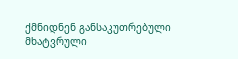ქმნიდნენ განსაკუთრებული მხატვრული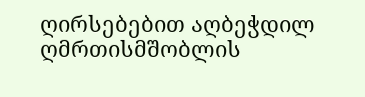ღირსებებით აღბეჭდილ ღმრთისმშობლის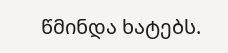წმინდა ხატებს.